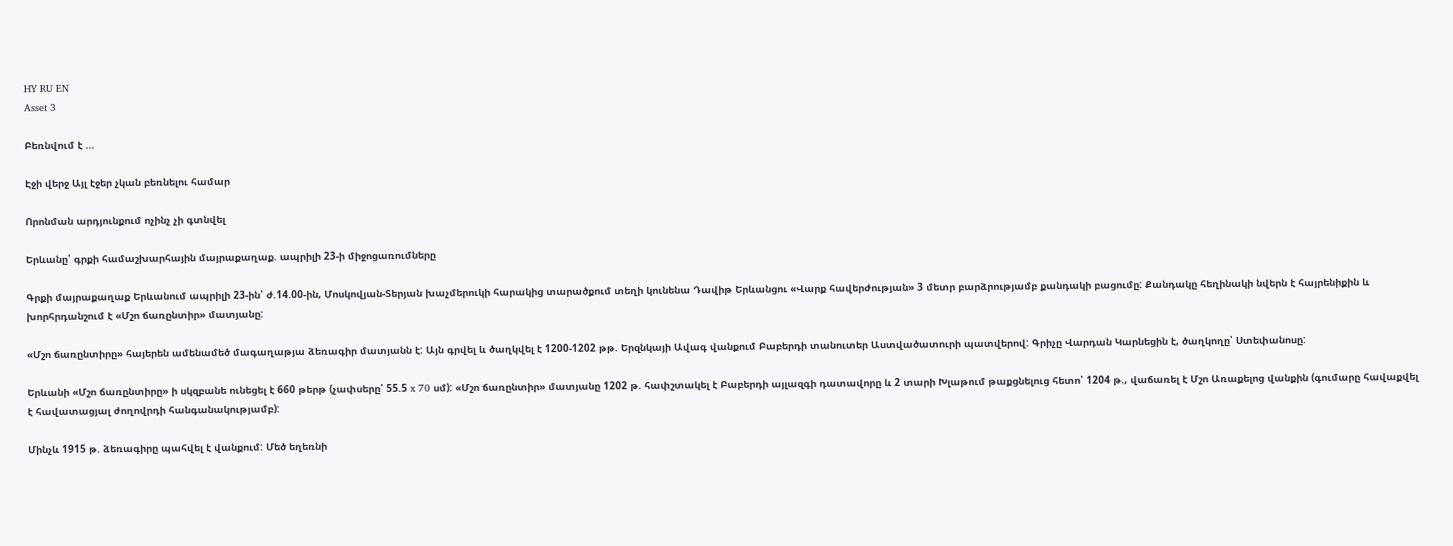HY RU EN
Asset 3

Բեռնվում է ...

Էջի վերջ Այլ էջեր չկան բեռնելու համար

Որոնման արդյունքում ոչինչ չի գտնվել

Երևանը՝ գրքի համաշխարհային մայրաքաղաք. ապրիլի 23-ի միջոցառումները

Գրքի մայրաքաղաք Երևանում ապրիլի 23-ին՝ ժ.14.00-ին, Մոսկովյան-Տերյան խաչմերուկի հարակից տարածքում տեղի կունենա Դավիթ Երևանցու «Վարք հավերժության» 3 մետր բարձրությամբ քանդակի բացումը: Քանդակը հեղինակի նվերն է հայրենիքին և խորհրդանշում է «Մշո ճառընտիր» մատյանը:

«Մշո ճառընտիրը» հայերեն ամենամեծ մագաղաթյա ձեռագիր մատյանն է: Այն գրվել և ծաղկվել է 1200-1202 թթ. Երզնկայի Ավագ վանքում Բաբերդի տանուտեր Աստվածատուրի պատվերով: Գրիչը Վարդան Կարնեցին է, ծաղկողը՝ Ստեփանոսը:

Երևանի «Մշո ճառընտիրը» ի սկզբանե ունեցել է 660 թերթ (չափսերը՝ 55.5 x 70 սմ): «Մշո ճառընտիր» մատյանը 1202 թ. հափշտակել է Բաբերդի այլազգի դատավորը և 2 տարի Խլաթում թաքցնելուց հետո՝ 1204 թ., վաճառել է Մշո Առաքելոց վանքին (գումարը հավաքվել է հավատացյալ ժողովրդի հանգանակությամբ):

Մինչև 1915 թ. ձեռագիրը պահվել է վանքում: Մեծ եղեռնի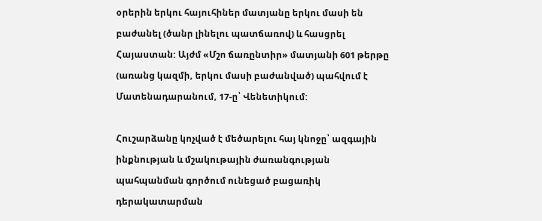օրերին երկու հայուհիներ մատյանը երկու մասի են բաժանել (ծանր լինելու պատճառով) և հասցրել Հայաստան: Այժմ «Մշո ճառընտիր» մատյանի 601 թերթը (առանց կազմի, երկու մասի բաժանված) պահվում է Մատենադարանում, 17-ը՝ Վենետիկում:

Հուշարձանը կոչված է մեծարելու հայ կնոջը՝ ազգային ինքնության և մշակութային ժառանգության պահպանման գործում ունեցած բացառիկ դերակատարման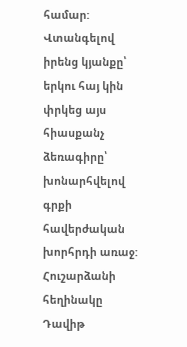համար: Վտանգելով իրենց կյանքը՝ երկու հայ կին փրկեց այս հիասքանչ ձեռագիրը՝ խոնարհվելով գրքի հավերժական խորհրդի առաջ: Հուշարձանի հեղինակը Դավիթ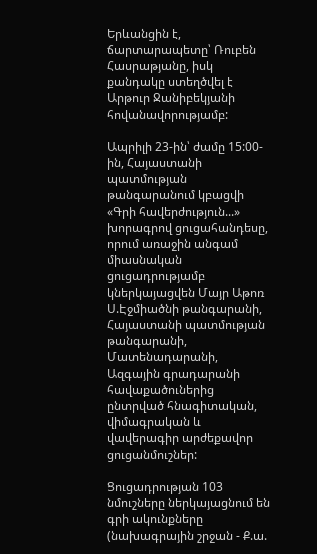Երևանցին է, ճարտարապետը՝ Ռուբեն Հասրաթյանը, իսկ քանդակը ստեղծվել է Արթուր Ջանիբեկյանի հովանավորությամբ:

Ապրիլի 23-ին՝ ժամը 15:00-ին, Հայաստանի պատմության թանգարանում կբացվի «Գրի հավերժություն...» խորագրով ցուցահանդեսը, որում առաջին անգամ միասնական ցուցադրությամբ կներկայացվեն Մայր Աթոռ Ս.Էջմիածնի թանգարանի, Հայաստանի պատմության թանգարանի, Մատենադարանի, Ազգային գրադարանի հավաքածուներից ընտրված հնագիտական, վիմագրական և վավերագիր արժեքավոր ցուցանմուշներ:

Ցուցադրության 103 նմուշները ներկայացնում են գրի ակունքները (նախագրային շրջան - Ք.ա.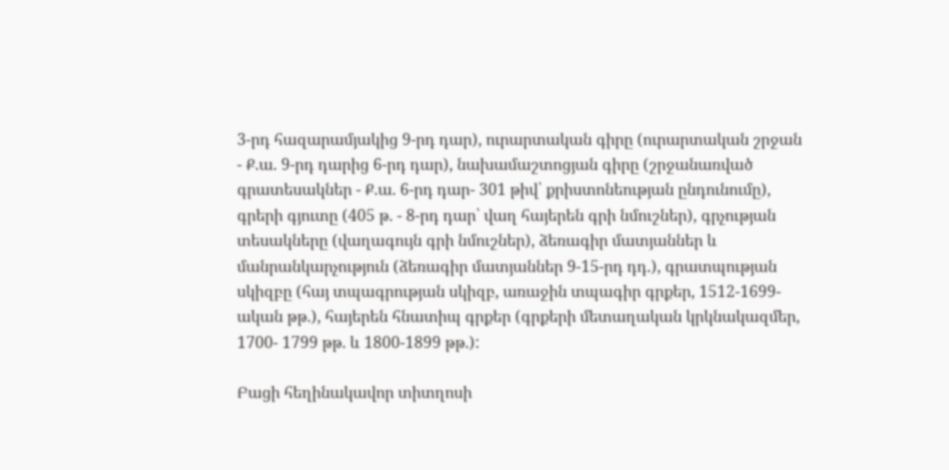3-րդ հազարամյակից 9-րդ դար), ուրարտական գիրը (ուրարտական շրջան - Ք.ա. 9-րդ դարից 6-րդ դար), նախամաշտոցյան գիրը (շրջանառված գրատեսակներ - Ք.ա. 6-րդ դար- 301 թիվ՝ քրիստոնեության ընդունումը), գրերի գյուտը (405 թ. - 8-րդ դար՝ վաղ հայերեն գրի նմուշներ), գրչության տեսակները (վաղագույն գրի նմուշներ), ձեռագիր մատյաններ և մանրանկարչություն (ձեռագիր մատյաններ 9-15-րդ դդ.), գրատպության սկիզբը (հայ տպագրության սկիզբ, առաջին տպագիր գրքեր, 1512-1699-ական թթ.), հայերեն հնատիպ գրքեր (գրքերի մետաղական կրկնակազմեր, 1700- 1799 թթ. և 1800-1899 թթ.):

Բացի հեղինակավոր տիտղոսի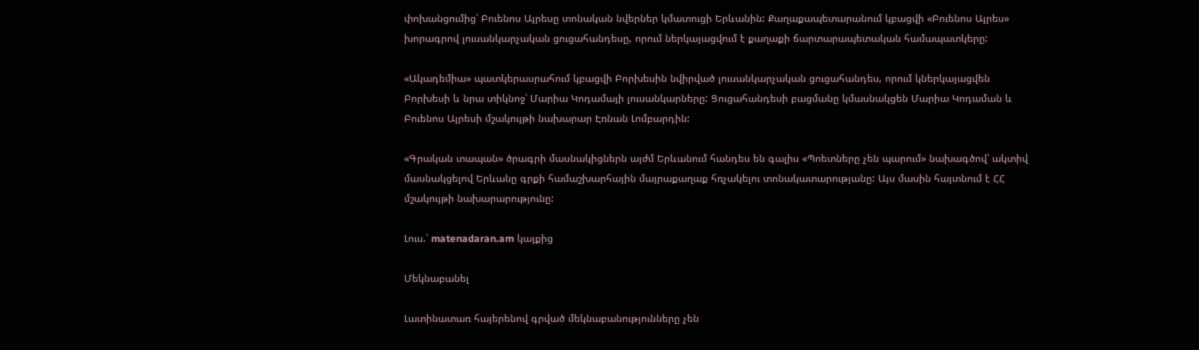փոխանցումից՝ Բուենոս Այրեսը տոնական նվերներ կմատուցի Երևանին: Քաղաքապետարանում կբացվի «Բուենոս Այրես» խորագրով լուսանկարչական ցուցահանդեսը, որում ներկայացվում է քաղաքի ճարտարապետական համապատկերը:

«Ակադեմիա» պատկերասրահում կբացվի Բորխեսին նվիրված լուսանկարչական ցուցահանդես, որում կներկայացվեն Բորխեսի և նրա տիկնոջ՝ Մարիա Կոդամայի լուսանկարները: Ցուցահանդեսի բացմանը կմասնակցեն Մարիա Կոդաման և Բուենոս Այրեսի մշակույթի նախարար Էռնան Լոմբարդին:

«Գրական տապան» ծրագրի մասնակիցներն այժմ Երևանում հանդես են գալիս «Պոետները չեն պարում» նախագծով՝ ակտիվ մասնակցելով Երևանը գրքի համաշխարհային մայրաքաղաք հռչակելու տոնակատարությանը: Այս մասին հայտնում է ՀՀ մշակույթի նախարարությունը:

Լուս.՝ matenadaran.am կայքից

Մեկնաբանել

Լատինատառ հայերենով գրված մեկնաբանությունները չեն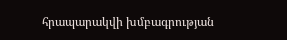հրապարակվի խմբագրության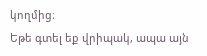կողմից։
Եթե գտել եք վրիպակ, ապա այն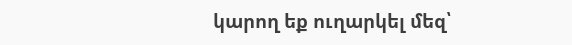կարող եք ուղարկել մեզ՝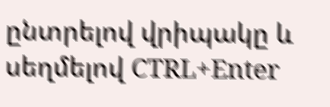ընտրելով վրիպակը և սեղմելով CTRL+Enter